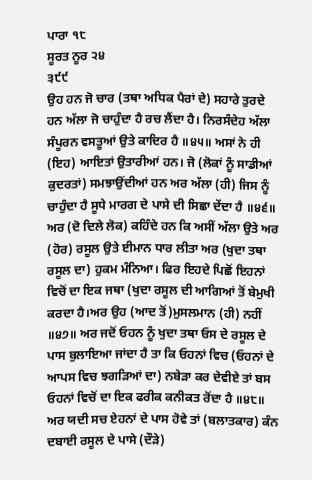ਪਾਰਾ ੧੮
ਸੂਰਤ ਨੂਰ ੨੪
੩੯੯
ਉਹ ਹਨ ਜੋ ਚਾਰ (ਤਥਾ ਅਧਿਕ ਪੈਰਾਂ ਦੇ) ਸਹਾਰੇ ਤੁਰਦੇ ਹਨ ਅੱਲਾ ਜੋ ਚਾਹੁੰਦਾ ਹੈ ਰਚ ਲੈਂਦਾ ਹੈ। ਨਿਰਸੰਦੇਹ ਅੱਲਾ ਸੰਪੂਰਨ ਵਸਤੂਆਂ ਉਤੇ ਕਾਦਿਰ ਹੈ ॥੪੫॥ ਅਸਾਂ ਨੇ ਹੀ (ਇਹ) ਆਇਤਾਂ ਉਤਾਰੀਆਂ ਹਨ। ਜੋ (ਲੋਕਾਂ ਨੂੰ ਸਾਡੀਆਂ ਕੁਦਰਤਾਂ) ਸਮਝਾਉਂਦੀਆਂ ਹਨ ਅਰ ਅੱਲਾ (ਹੀ) ਜਿਸ ਨੂੰ ਚਾਹੁੰਦਾ ਹੈ ਸੂਧੇ ਮਾਰਗ ਦੇ ਪਾਸੇ ਦੀ ਸਿਛਾ ਦੇਂਦਾ ਹੈ ॥੪੬॥ ਅਰ (ਦੋ ਦਿਲੇ ਲੋਕ) ਕਹਿੰਦੇ ਹਨ ਕਿ ਅਸੀਂ ਅੱਲਾ ਉਤੇ ਅਰ (ਹੋਰ) ਰਸੂਲ ਉਤੇ ਈਮਾਨ ਧਾਰ ਲੀਤਾ ਅਰ (ਖੁਦਾ ਤਥਾ ਰਸੂਲ ਦਾ) ਹੁਕਮ ਮੰਨਿਆ। ਫਿਰ ਇਹਦੇ ਪਿਛੋਂ ਇਹਨਾਂ ਵਿਚੋਂ ਦਾ ਇਕ ਜਥਾ (ਖੁਦਾ ਰਸੂਲ ਦੀ ਆਗਿਆਂ ਤੋਂ ਬੇਮੁਖੀ ਕਰਦਾ ਹੈ।ਅਰ ਉਹ (ਆਦ ਤੋਂ)ਮੁਸਲਮਾਨ (ਹੀ) ਨਹੀਂ ॥੪੭॥ ਅਰ ਜਦੋਂ ਓਹਨ ਨੂੰ ਖੁਦਾ ਤਥਾ ਓਸ ਦੇ ਰਸੂਲ ਦੇ ਪਾਸ ਬੁਲਾਇਆ ਜਾਂਦਾ ਹੈ ਤਾ ਕਿ ਓਹਨਾਂ ਵਿਚ (ਓਹਨਾਂ ਦੇ ਆਪਸ ਵਿਚ ਝਗੜਿਆਂ ਦਾ) ਨਬੇੜਾ ਕਰ ਦੇਵੀਏ ਤਾਂ ਬਸ ਓਹਨਾਂ ਵਿਚੋਂ ਦਾ ਇਕ ਫਰੀਕ ਕਨੀਕਤ ਰੋਂਦਾ ਹੈ ॥੪੮॥ ਅਰ ਯਦੀ ਸਚ ਏਹਨਾਂ ਦੇ ਪਾਸ ਹੋਵੇ ਤਾਂ (ਬਲਾਤਕਾਰ) ਕੰਨ ਦਬਾਈ ਰਸੂਲ ਦੇ ਪਾਸੇ (ਦੌੜੇ)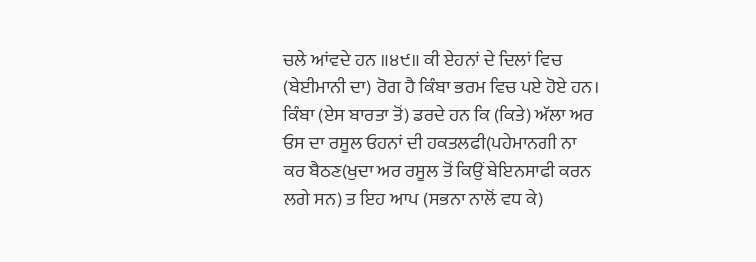ਚਲੇ ਆਂਵਦੇ ਹਨ ॥੪੯॥ ਕੀ ਏਹਨਾਂ ਦੇ ਦਿਲਾਂ ਵਿਚ (ਬੇਈਮਾਨੀ ਦਾ) ਰੋਗ ਹੈ ਕਿੰਬਾ ਭਰਮ ਵਿਚ ਪਏ ਹੋਏ ਹਨ। ਕਿੰਬਾ (ਏਸ ਬਾਰਤਾ ਤੋਂ) ਡਰਦੇ ਹਨ ਕਿ (ਕਿਤੇ) ਅੱਲਾ ਅਰ ਓਸ ਦਾ ਰਸੂਲ ਓਹਨਾਂ ਦੀ ਹਕਤਲਫੀ(ਪਹੇਮਾਨਗੀ ਨਾ ਕਰ ਬੈਠਣ(ਖੁਦਾ ਅਰ ਰਸੂਲ ਤੋਂ ਕਿਉਂ ਬੇਇਨਸਾਫੀ ਕਰਨ ਲਗੇ ਸਨ) ਤ ਇਹ ਆਪ (ਸਭਨਾ ਨਾਲੋਂ ਵਧ ਕੇ)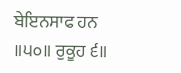ਬੇਇਨਸਾਫ ਹਨ ॥੫੦॥ ਰੁਕੂਹ ੬॥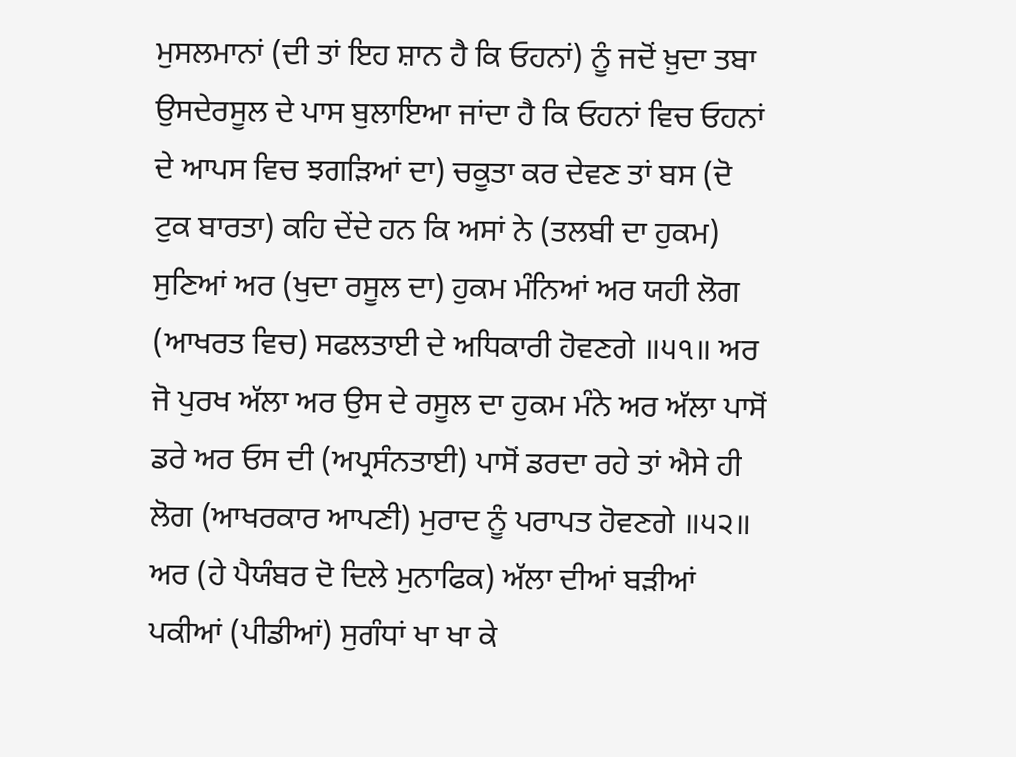ਮੁਸਲਮਾਨਾਂ (ਦੀ ਤਾਂ ਇਹ ਸ਼ਾਨ ਹੈ ਕਿ ਓਹਨਾਂ) ਨੂੰ ਜਦੋਂ ਖ਼ੁਦਾ ਤਬਾ ਉਸਦੇਰਸੂਲ ਦੇ ਪਾਸ ਬੁਲਾਇਆ ਜਾਂਦਾ ਹੈ ਕਿ ਓਹਨਾਂ ਵਿਚ ਓਹਨਾਂ ਦੇ ਆਪਸ ਵਿਚ ਝਗੜਿਆਂ ਦਾ) ਚਕੂਤਾ ਕਰ ਦੇਵਣ ਤਾਂ ਬਸ (ਦੋ ਟੁਕ ਬਾਰਤਾ) ਕਹਿ ਦੇਂਦੇ ਹਨ ਕਿ ਅਸਾਂ ਨੇ (ਤਲਬੀ ਦਾ ਹੁਕਮ) ਸੁਣਿਆਂ ਅਰ (ਖੁਦਾ ਰਸੂਲ ਦਾ) ਹੁਕਮ ਮੰਨਿਆਂ ਅਰ ਯਹੀ ਲੋਗ (ਆਖਰਤ ਵਿਚ) ਸਫਲਤਾਈ ਦੇ ਅਧਿਕਾਰੀ ਹੋਵਣਗੇ ॥੫੧॥ ਅਰ ਜੋ ਪੁਰਖ ਅੱਲਾ ਅਰ ਉਸ ਦੇ ਰਸੂਲ ਦਾ ਹੁਕਮ ਮੰਨੇ ਅਰ ਅੱਲਾ ਪਾਸੋਂ ਡਰੇ ਅਰ ਓਸ ਦੀ (ਅਪ੍ਰਸੰਨਤਾਈ) ਪਾਸੋਂ ਡਰਦਾ ਰਹੇ ਤਾਂ ਐਸੇ ਹੀ ਲੋਗ (ਆਖਰਕਾਰ ਆਪਣੀ) ਮੁਰਾਦ ਨੂੰ ਪਰਾਪਤ ਹੋਵਣਗੇ ॥੫੨॥ ਅਰ (ਹੇ ਪੈਯੰਬਰ ਦੋ ਦਿਲੇ ਮੁਨਾਫਿਕ) ਅੱਲਾ ਦੀਆਂ ਬੜੀਆਂ ਪਕੀਆਂ (ਪੀਡੀਆਂ) ਸੁਗੰਧਾਂ ਖਾ ਖਾ ਕੇ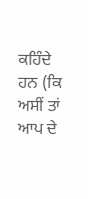ਕਹਿੰਦੇ ਹਨ (ਕਿ ਅਸੀਂ ਤਾਂ ਆਪ ਦੇ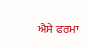ਐਸੇ ਫਰਮਾ